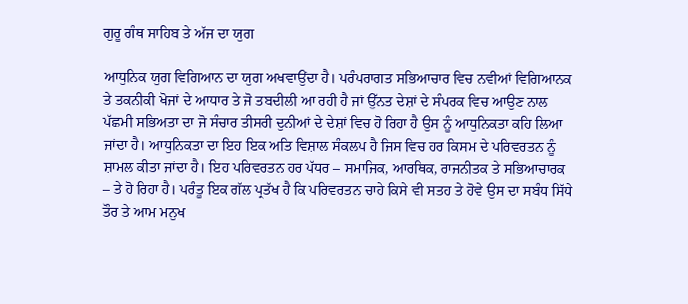ਗੁਰੂ ਗੰਥ ਸਾਹਿਬ ਤੇ ਅੱਜ ਦਾ ਯੁਗ

ਆਧੁਨਿਕ ਯੁਗ ਵਿਗਿਆਨ ਦਾ ਯੁਗ ਅਖਵਾਉਂਦਾ ਹੈ। ਪਰੰਪਰਾਗਤ ਸਭਿਆਚਾਰ ਵਿਚ ਨਵੀਆਂ ਵਿਗਿਆਨਕ ਤੇ ਤਕਨੀਕੀ ਖੋਜਾਂ ਦੇ ਆਧਾਰ ਤੇ ਜੋ ਤਬਦੀਲੀ ਆ ਰਹੀ ਹੈ ਜਾਂ ਉੱਨਤ ਦੇਸ਼ਾਂ ਦੇ ਸੰਪਰਕ ਵਿਚ ਆਉਣ ਨਾਲ ਪੱਛਮੀ ਸਭਿਅਤਾ ਦਾ ਜੋ ਸੰਚਾਰ ਤੀਸਰੀ ਦੁਨੀਆਂ ਦੇ ਦੇਸ਼ਾਂ ਵਿਚ ਹੋ ਰਿਹਾ ਹੈ ਉਸ ਨੂੰ ਆਧੁਨਿਕਤਾ ਕਹਿ ਲਿਆ ਜਾਂਦਾ ਹੈ। ਆਧੁਨਿਕਤਾ ਦਾ ਇਹ ਇਕ ਅਤਿ ਵਿਸ਼ਾਲ ਸੰਕਲਪ ਹੈ ਜਿਸ ਵਿਚ ਹਰ ਕਿਸਮ ਦੇ ਪਰਿਵਰਤਨ ਨੂੰ ਸ਼ਾਮਲ ਕੀਤਾ ਜਾਂਦਾ ਹੈ। ਇਹ ਪਰਿਵਰਤਨ ਹਰ ਪੱਧਰ – ਸਮਾਜਿਕ, ਆਰਥਿਕ, ਰਾਜਨੀਤਕ ਤੇ ਸਭਿਆਚਾਰਕ – ਤੇ ਹੋ ਰਿਹਾ ਹੈ। ਪਰੰਤੂ ਇਕ ਗੱਲ ਪ੍ਰਤੱਖ ਹੈ ਕਿ ਪਰਿਵਰਤਨ ਚਾਹੇ ਕਿਸੇ ਵੀ ਸਤਹ ਤੇ ਹੋਵੇ ਉਸ ਦਾ ਸਬੰਧ ਸਿੱਧੇ ਤੌਰ ਤੇ ਆਮ ਮਨੁਖ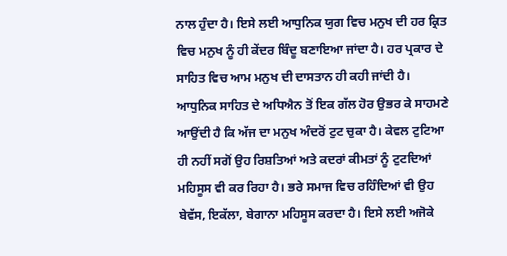ਨਾਲ ਹੁੰਦਾ ਹੈ। ਇਸੇ ਲਈ ਆਧੁਨਿਕ ਯੁਗ ਵਿਚ ਮਨੁਖ ਦੀ ਹਰ ਕ੍ਰਿਤ ਵਿਚ ਮਨੁਖ ਨੂੰ ਹੀ ਕੇਂਦਰ ਬਿੰਦੂ ਬਣਾਇਆ ਜਾਂਦਾ ਹੈ। ਹਰ ਪ੍ਰਕਾਰ ਦੇ ਸਾਹਿਤ ਵਿਚ ਆਮ ਮਨੁਖ ਦੀ ਦਾਸਤਾਨ ਹੀ ਕਹੀ ਜਾਂਦੀ ਹੈ। ਆਧੁਨਿਕ ਸਾਹਿਤ ਦੇ ਅਧਿਐਨ ਤੋਂ ਇਕ ਗੱਲ ਹੋਰ ਉਭਰ ਕੇ ਸਾਹਮਣੇ ਆਉਂਦੀ ਹੈ ਕਿ ਅੱਜ ਦਾ ਮਨੁਖ ਅੰਦਰੋਂ ਟੁਟ ਚੁਕਾ ਹੈ। ਕੇਵਲ ਟੁਟਿਆ ਹੀ ਨਹੀਂ ਸਗੋਂ ਉਹ ਰਿਸ਼ਤਿਆਂ ਅਤੇ ਕਦਰਾਂ ਕੀਮਤਾਂ ਨੂੰ ਟੁਟਦਿਆਂ ਮਹਿਸੂਸ ਵੀ ਕਰ ਰਿਹਾ ਹੈ। ਭਰੇ ਸਮਾਜ ਵਿਚ ਰਹਿੰਦਿਆਂ ਵੀ ਉਹ ਬੇਵੱਸ, ਇਕੱਲਾ, ਬੇਗਾਨਾ ਮਹਿਸੂਸ ਕਰਦਾ ਹੈ। ਇਸੇ ਲਈ ਅਜੋਕੇ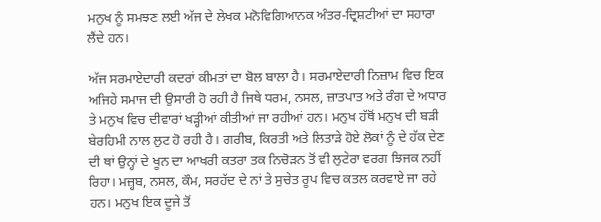ਮਨੁਖ ਨੂੰ ਸਮਝਣ ਲਈ ਅੱਜ ਦੇ ਲੇਖਕ ਮਨੋਵਿਗਿਆਨਕ ਅੰਤਰ-ਦ੍ਰਿਸ਼ਟੀਆਂ ਦਾ ਸਹਾਰਾ ਲੈਂਦੇ ਹਨ।

ਅੱਜ ਸਰਮਾਏਦਾਰੀ ਕਦਰਾਂ ਕੀਮਤਾਂ ਦਾ ਬੋਲ ਬਾਲਾ ਹੈ। ਸਰਮਾਏਦਾਰੀ ਨਿਜ਼ਾਮ ਵਿਚ ਇਕ ਅਜਿਹੇ ਸਮਾਜ ਦੀ ਉਸਾਰੀ ਹੋ ਰਹੀ ਹੈ ਜਿਥੇ ਧਰਮ, ਨਸਲ, ਜ਼ਾਤਪਾਤ ਅਤੇ ਰੰਗ ਦੇ ਅਧਾਰ ਤੇ ਮਨੁਖ ਵਿਚ ਦੀਵਾਰਾਂ ਖੜ੍ਹੀਆਂ ਕੀਤੀਆਂ ਜਾ ਰਹੀਆਂ ਹਨ। ਮਨੁਖ ਹੱਥੋਂ ਮਨੁਖ ਦੀ ਬੜੀ ਬੇਰਹਿਮੀ ਨਾਲ ਲੁਟ ਹੋ ਰਹੀ ਹੈ। ਗਰੀਬ, ਕਿਰਤੀ ਅਤੇ ਲਿਤਾੜੇ ਹੋਏ ਲੋਕਾਂ ਨੂੰ ਦੇ ਹੱਕ ਦੇਣ ਦੀ ਥਾਂ ਉਨ੍ਹਾਂ ਦੇ ਖੂਨ ਦਾ ਆਖਰੀ ਕਤਰਾ ਤਕ ਨਿਚੋੜਨ ਤੋਂ ਵੀ ਲੁਟੇਰਾ ਵਰਗ ਝਿਜਕ ਨਹੀਂ ਰਿਹਾ। ਮਜ਼੍ਹਬ, ਨਸਲ, ਕੌਮ, ਸਰਹੱਦ ਦੇ ਨਾਂ ਤੇ ਸੁਚੇਤ ਰੂਪ ਵਿਚ ਕਤਲ ਕਰਵਾਏ ਜਾ ਰਹੇ ਹਨ। ਮਨੁਖ ਇਕ ਦੂਜੇ ਤੋਂ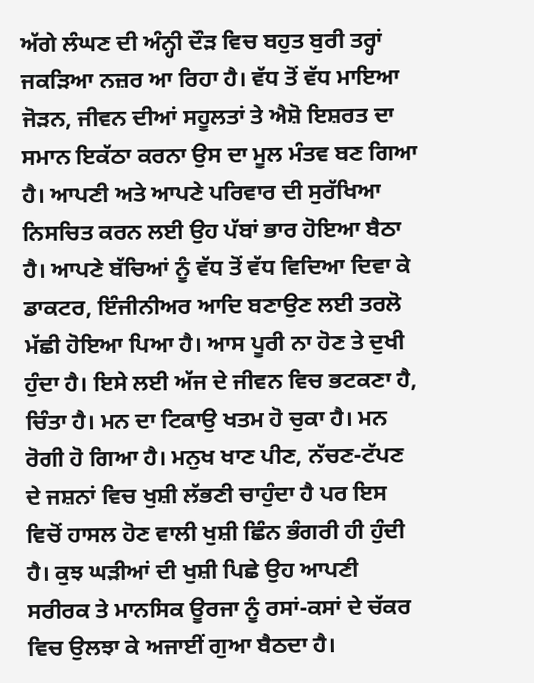ਅੱਗੇ ਲੰਘਣ ਦੀ ਅੰਨ੍ਹੀ ਦੌੜ ਵਿਚ ਬਹੁਤ ਬੁਰੀ ਤਰ੍ਹਾਂ ਜਕੜਿਆ ਨਜ਼ਰ ਆ ਰਿਹਾ ਹੈ। ਵੱਧ ਤੋਂ ਵੱਧ ਮਾਇਆ ਜੋੜਨ, ਜੀਵਨ ਦੀਆਂ ਸਹੂਲਤਾਂ ਤੇ ਐਸ਼ੋ ਇਸ਼ਰਤ ਦਾ ਸਮਾਨ ਇਕੱਠਾ ਕਰਨਾ ਉਸ ਦਾ ਮੂਲ ਮੰਤਵ ਬਣ ਗਿਆ ਹੈ। ਆਪਣੀ ਅਤੇ ਆਪਣੇ ਪਰਿਵਾਰ ਦੀ ਸੁਰੱਖਿਆ ਨਿਸਚਿਤ ਕਰਨ ਲਈ ਉਹ ਪੱਬਾਂ ਭਾਰ ਹੋਇਆ ਬੈਠਾ ਹੈ। ਆਪਣੇ ਬੱਚਿਆਂ ਨੂੰ ਵੱਧ ਤੋਂ ਵੱਧ ਵਿਦਿਆ ਦਿਵਾ ਕੇ ਡਾਕਟਰ, ਇੰਜੀਨੀਅਰ ਆਦਿ ਬਣਾਉਣ ਲਈ ਤਰਲੋ ਮੱਛੀ ਹੋਇਆ ਪਿਆ ਹੈ। ਆਸ ਪੂਰੀ ਨਾ ਹੋਣ ਤੇ ਦੁਖੀ ਹੁੰਦਾ ਹੈ। ਇਸੇ ਲਈ ਅੱਜ ਦੇ ਜੀਵਨ ਵਿਚ ਭਟਕਣਾ ਹੈ, ਚਿੰਤਾ ਹੈ। ਮਨ ਦਾ ਟਿਕਾਉ ਖਤਮ ਹੋ ਚੁਕਾ ਹੈ। ਮਨ ਰੋਗੀ ਹੋ ਗਿਆ ਹੈ। ਮਨੁਖ ਖਾਣ ਪੀਣ, ਨੱਚਣ-ਟੱਪਣ ਦੇ ਜਸ਼ਨਾਂ ਵਿਚ ਖੁਸ਼ੀ ਲੱਭਣੀ ਚਾਹੁੰਦਾ ਹੈ ਪਰ ਇਸ ਵਿਚੋਂ ਹਾਸਲ ਹੋਣ ਵਾਲੀ ਖੁਸ਼ੀ ਛਿੰਨ ਭੰਗਰੀ ਹੀ ਹੁੰਦੀ ਹੈ। ਕੁਝ ਘੜੀਆਂ ਦੀ ਖੁਸ਼ੀ ਪਿਛੇ ਉਹ ਆਪਣੀ ਸਰੀਰਕ ਤੇ ਮਾਨਸਿਕ ਊਰਜਾ ਨੂੰ ਰਸਾਂ-ਕਸਾਂ ਦੇ ਚੱਕਰ ਵਿਚ ਉਲਝਾ ਕੇ ਅਜਾਈਂ ਗੁਆ ਬੈਠਦਾ ਹੈ।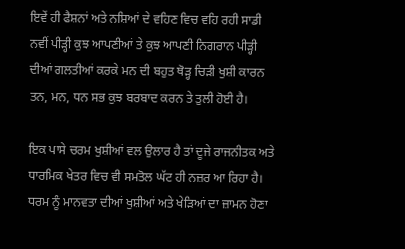ਇਵੇਂ ਹੀ ਫੈਸ਼ਨਾਂ ਅਤੇ ਨਸ਼ਿਆਂ ਦੇ ਵਹਿਣ ਵਿਚ ਵਹਿ ਰਹੀ ਸਾਡੀ ਨਵੀਂ ਪੀੜ੍ਹੀ ਕੁਝ ਆਪਣੀਆਂ ਤੇ ਕੁਝ ਆਪਣੀ ਨਿਗਰਾਨ ਪੀੜ੍ਹੀ ਦੀਆਂ ਗਲਤੀਆਂ ਕਰਕੇ ਮਨ ਦੀ ਬਹੁਤ ਥੋੜ੍ਹ ਚਿੜੀ ਖੁਸ਼ੀ ਕਾਰਨ ਤਨ, ਮਨ, ਧਨ ਸਭ ਕੁਝ ਬਰਬਾਦ ਕਰਨ ਤੇ ਤੁਲੀ ਹੋਈ ਹੈ।

ਇਕ ਪਾਸੇ ਚਰਮ ਖੁਸ਼ੀਆਂ ਵਲ ਉਲਾਰ ਹੈ ਤਾਂ ਦੂਜੇ ਰਾਜਨੀਤਕ ਅਤੇ ਧਾਰਮਿਕ ਖੇਤਰ ਵਿਚ ਵੀ ਸਮਤੋਲ ਘੱਟ ਹੀ ਨਜ਼ਰ ਆ ਰਿਹਾ ਹੈ। ਧਰਮ ਨੂੰ ਮਾਨਵਤਾ ਦੀਆਂ ਖੁਸ਼ੀਆਂ ਅਤੇ ਖੇੜਿਆਂ ਦਾ ਜ਼ਾਮਨ ਹੋਣਾ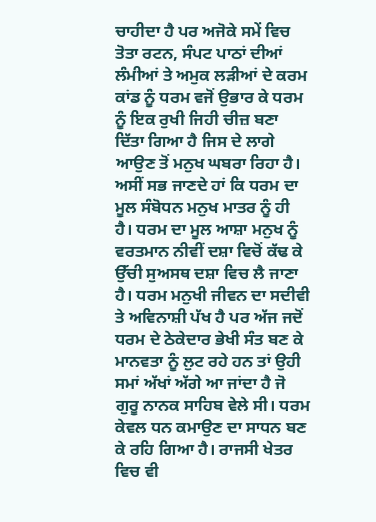ਚਾਹੀਦਾ ਹੈ ਪਰ ਅਜੋਕੇ ਸਮੇਂ ਵਿਚ ਤੋਤਾ ਰਟਨ, ਸੰਪਟ ਪਾਠਾਂ ਦੀਆਂ ਲੰਮੀਆਂ ਤੇ ਅਮੁਕ ਲੜੀਆਂ ਦੇ ਕਰਮ ਕਾਂਡ ਨੂੰ ਧਰਮ ਵਜੋਂ ਉਭਾਰ ਕੇ ਧਰਮ ਨੂੰ ਇਕ ਰੁਖੀ ਜਿਹੀ ਚੀਜ਼ ਬਣਾ ਦਿੱਤਾ ਗਿਆ ਹੈ ਜਿਸ ਦੇ ਲਾਗੇ ਆਉਣ ਤੋਂ ਮਨੁਖ ਘਬਰਾ ਰਿਹਾ ਹੈ। ਅਸੀਂ ਸਭ ਜਾਣਦੇ ਹਾਂ ਕਿ ਧਰਮ ਦਾ ਮੂਲ ਸੰਬੋਧਨ ਮਨੁਖ ਮਾਤਰ ਨੂੰ ਹੀ ਹੈ। ਧਰਮ ਦਾ ਮੂਲ ਆਸ਼ਾ ਮਨੁਖ ਨੂੰ ਵਰਤਮਾਨ ਨੀਵੀਂ ਦਸ਼ਾ ਵਿਚੋਂ ਕੱਢ ਕੇ ਉੱਚੀ ਸੁਅਸਥ ਦਸ਼ਾ ਵਿਚ ਲੈ ਜਾਣਾ ਹੈ। ਧਰਮ ਮਨੁਖੀ ਜੀਵਨ ਦਾ ਸਦੀਵੀ ਤੇ ਅਵਿਨਾਸ਼ੀ ਪੱਖ ਹੈ ਪਰ ਅੱਜ ਜਦੋਂ ਧਰਮ ਦੇ ਠੇਕੇਦਾਰ ਭੇਖੀ ਸੰਤ ਬਣ ਕੇ ਮਾਨਵਤਾ ਨੂੰ ਲੁਟ ਰਹੇ ਹਨ ਤਾਂ ਉਹੀ ਸਮਾਂ ਅੱਖਾਂ ਅੱਗੇ ਆ ਜਾਂਦਾ ਹੈ ਜੋ ਗੁਰੂ ਨਾਨਕ ਸਾਹਿਬ ਵੇਲੇ ਸੀ। ਧਰਮ ਕੇਵਲ ਧਨ ਕਮਾਉਣ ਦਾ ਸਾਧਨ ਬਣ ਕੇ ਰਹਿ ਗਿਆ ਹੈ। ਰਾਜਸੀ ਖੇਤਰ ਵਿਚ ਵੀ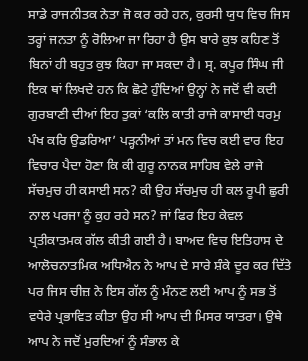ਸਾਡੇ ਰਾਜਨੀਤਕ ਨੇਤਾ ਜੋ ਕਰ ਰਹੇ ਹਨ, ਕੁਰਸੀ ਯੁਧ ਵਿਚ ਜਿਸ ਤਰ੍ਹਾਂ ਜਨਤਾ ਨੂੰ ਰੋਲਿਆ ਜਾ ਰਿਹਾ ਹੈ ਉਸ ਬਾਰੇ ਕੁਝ ਕਹਿਣ ਤੋਂ ਬਿਨਾਂ ਹੀ ਬਹੁਤ ਕੁਝ ਕਿਹਾ ਜਾ ਸਕਦਾ ਹੈ। ਸ੍ਰ. ਕਪੂਰ ਸਿੰਘ ਜੀ ਇਕ ਥਾਂ ਲਿਖਦੇ ਹਨ ਕਿ ਛੋਟੇ ਹੁੰਦਿਆਂ ਉਨ੍ਹਾਂ ਨੇ ਜਦੋਂ ਵੀ ਕਦੀ ਗੁਰਬਾਣੀ ਦੀਆਂ ਇਹ ਤੁਕਾਂ ‘ਕਲਿ ਕਾਤੀ ਰਾਜੇ ਕਾਸਾਈ ਧਰਮੁ ਪੰਖ ਕਰਿ ਉਡਰਿਆ’ ਪੜ੍ਹਨੀਆਂ ਤਾਂ ਮਨ ਵਿਚ ਕਈ ਵਾਰ ਇਹ ਵਿਚਾਰ ਪੈਦਾ ਹੋਣਾ ਕਿ ਕੀ ਗੁਰੂ ਨਾਨਕ ਸਾਹਿਬ ਵੇਲੇ ਰਾਜੇ ਸੱਚਮੁਚ ਹੀ ਕਸਾਈ ਸਨ? ਕੀ ਉਹ ਸੱਚਮੁਚ ਹੀ ਕਲ ਰੂਪੀ ਛੁਰੀ ਨਾਲ ਪਰਜਾ ਨੂੰ ਕੁਹ ਰਹੇ ਸਨ? ਜਾਂ ਫਿਰ ਇਹ ਕੇਵਲ ਪ੍ਰਤੀਕਾਤਮਕ ਗੱਲ ਕੀਤੀ ਗਈ ਹੈ। ਬਾਅਦ ਵਿਚ ਇਤਿਹਾਸ ਦੇ ਆਲੋਚਨਾਤਮਿਕ ਅਧਿਐਨ ਨੇ ਆਪ ਦੇ ਸਾਰੇ ਸ਼ੰਕੇ ਦੂਰ ਕਰ ਦਿੱਤੇ ਪਰ ਜਿਸ ਚੀਜ਼ ਨੇ ਇਸ ਗੱਲ ਨੂੰ ਮੰਨਣ ਲਈ ਆਪ ਨੂੰ ਸਭ ਤੋਂ ਵਧੇਰੇ ਪ੍ਰਭਾਵਿਤ ਕੀਤਾ ਉਹ ਸੀ ਆਪ ਦੀ ਮਿਸਰ ਯਾਤਰਾ। ਉਥੇ ਆਪ ਨੇ ਜਦੋਂ ਮੁਰਦਿਆਂ ਨੂੰ ਸੰਭਾਲ ਕੇ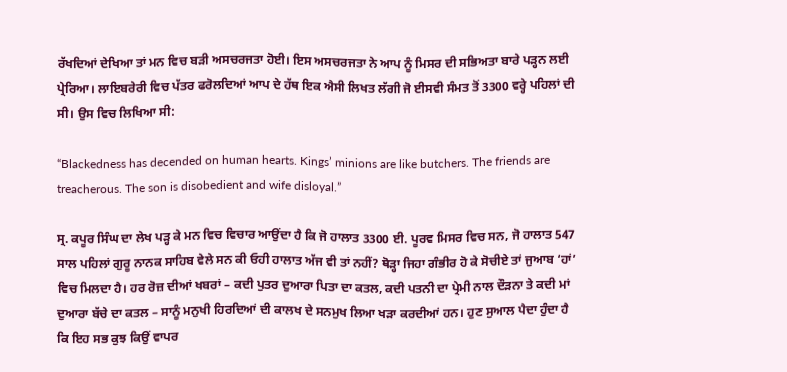ਰੱਖਦਿਆਂ ਦੇਖਿਆ ਤਾਂ ਮਨ ਵਿਚ ਬੜੀ ਅਸਚਰਜਤਾ ਹੋਈ। ਇਸ ਅਸਚਰਜਤਾ ਨੇ ਆਪ ਨੂੰ ਮਿਸਰ ਦੀ ਸਭਿਅਤਾ ਬਾਰੇ ਪੜ੍ਹਨ ਲਈ ਪ੍ਰੇਰਿਆ। ਲਾਇਬਰੇਰੀ ਵਿਚ ਪੱਤਰ ਫਰੋਲਦਿਆਂ ਆਪ ਦੇ ਹੱਥ ਇਕ ਐਸੀ ਲਿਖਤ ਲੱਗੀ ਜੋ ਈਸਵੀ ਸੰਮਤ ਤੋਂ 3300 ਵਰ੍ਹੇ ਪਹਿਲਾਂ ਦੀ ਸੀ। ਉਸ ਵਿਚ ਲਿਖਿਆ ਸੀ:

“Blackedness has decended on human hearts. Kings’ minions are like butchers. The friends are treacherous. The son is disobedient and wife disloyal.”

ਸ੍ਰ. ਕਪੂਰ ਸਿੰਘ ਦਾ ਲੇਖ ਪੜ੍ਹ ਕੇ ਮਨ ਵਿਚ ਵਿਚਾਰ ਆਉਂਦਾ ਹੈ ਕਿ ਜੋ ਹਾਲਾਤ 3300 ਈ. ਪੂਰਵ ਮਿਸਰ ਵਿਚ ਸਨ, ਜੋ ਹਾਲਾਤ 547 ਸਾਲ ਪਹਿਲਾਂ ਗੁਰੂ ਨਾਨਕ ਸਾਹਿਬ ਵੇਲੇ ਸਨ ਕੀ ਓਹੀ ਹਾਲਾਤ ਅੱਜ ਵੀ ਤਾਂ ਨਹੀਂ? ਥੋੜ੍ਹਾ ਜਿਹਾ ਗੰਭੀਰ ਹੋ ਕੇ ਸੋਚੀਏ ਤਾਂ ਜੁਆਬ ‘ਹਾਂ’ ਵਿਚ ਮਿਲਦਾ ਹੈ। ਹਰ ਰੋਜ਼ ਦੀਆਂ ਖਬਰਾਂ – ਕਦੀ ਪੁਤਰ ਦੁਆਰਾ ਪਿਤਾ ਦਾ ਕਤਲ, ਕਦੀ ਪਤਨੀ ਦਾ ਪ੍ਰੇਮੀ ਨਾਲ ਦੌੜਨਾ ਤੇ ਕਦੀ ਮਾਂ ਦੁਆਰਾ ਬੱਚੇ ਦਾ ਕਤਲ – ਸਾਨੂੰ ਮਨੁਖੀ ਹਿਰਦਿਆਂ ਦੀ ਕਾਲਖ ਦੇ ਸਨਮੁਖ ਲਿਆ ਖੜਾ ਕਰਦੀਆਂ ਹਨ। ਹੁਣ ਸੁਆਲ ਪੈਦਾ ਹੁੰਦਾ ਹੈ ਕਿ ਇਹ ਸਭ ਕੁਝ ਕਿਉਂ ਵਾਪਰ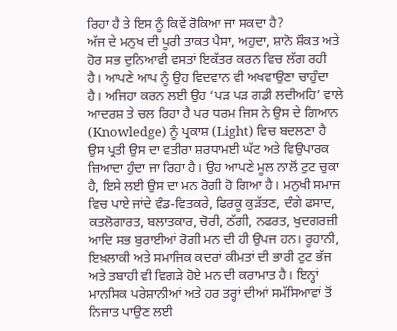ਰਿਹਾ ਹੈ ਤੇ ਇਸ ਨੂੰ ਕਿਵੇਂ ਰੋਕਿਆ ਜਾ ਸਕਦਾ ਹੈ?
ਅੱਜ ਦੇ ਮਨੁਖ ਦੀ ਪੂਰੀ ਤਾਕਤ ਪੈਸਾ, ਅਹੁਦਾ, ਸ਼ਾਨੋ ਸ਼ੌਕਤ ਅਤੇ ਹੋਰ ਸਭ ਦੁਨਿਆਵੀ ਵਸਤਾਂ ਇਕੱਤਰ ਕਰਨ ਵਿਚ ਲੱਗ ਰਹੀ ਹੈ। ਆਪਣੇ ਆਪ ਨੂੰ ਉਹ ਵਿਦਵਾਨ ਵੀ ਅਖਵਾਉਣਾ ਚਾਹੁੰਦਾ ਹੈ। ਅਜਿਹਾ ਕਰਨ ਲਈ ਉਹ ‘ਪੜ ਪੜ ਗਡੀ ਲਦੀਅਹਿ’ ਵਾਲੇ ਆਦਰਸ਼ ਤੇ ਚਲ ਰਿਹਾ ਹੈ ਪਰ ਧਰਮ ਜਿਸ ਨੇ ਉਸ ਦੇ ਗਿਆਨ (Knowledge) ਨੂੰ ਪ੍ਰਕਾਸ਼ (Light) ਵਿਚ ਬਦਲਣਾ ਹੈ ਉਸ ਪ੍ਰਤੀ ਉਸ ਦਾ ਵਤੀਰਾ ਸ਼ਰਧਾਮਈ ਘੱਟ ਅਤੇ ਵਿਉਪਾਰਕ ਜ਼ਿਆਦਾ ਹੁੰਦਾ ਜਾ ਰਿਹਾ ਹੈ। ਉਹ ਆਪਣੇ ਮੂਲ ਨਾਲੋਂ ਟੁਟ ਚੁਕਾ ਹੈ, ਇਸੇ ਲਈ ਉਸ ਦਾ ਮਨ ਰੋਗੀ ਹੋ ਗਿਆ ਹੈ। ਮਨੁਖੀ ਸਮਾਜ ਵਿਚ ਪਾਏ ਜਾਂਦੇ ਵੰਡ-ਵਿਤਕਰੇ, ਫਿਰਕੂ ਕੁੜੱਤਣ, ਦੰਗੇ ਫਸਾਦ, ਕਤਲੋਗਾਰਤ, ਬਲਾਤਕਾਰ, ਚੋਰੀ, ਠੱਗੀ, ਨਫਰਤ, ਖੁਦਗਰਜ਼ੀ ਆਦਿ ਸਭ ਬੁਰਾਈਆਂ ਰੋਗੀ ਮਨ ਦੀ ਹੀ ਉਪਜ ਹਨ। ਰੂਹਾਨੀ, ਇਖ਼ਲਾਕੀ ਅਤੇ ਸਮਾਜਿਕ ਕਦਰਾਂ ਕੀਮਤਾਂ ਦੀ ਭਾਰੀ ਟੁਟ ਭੱਜ ਅਤੇ ਤਬਾਹੀ ਵੀ ਵਿਗੜੇ ਹੋਏ ਮਨ ਦੀ ਕਰਾਮਾਤ ਹੈ। ਇਨ੍ਹਾਂ ਮਾਨਸਿਕ ਪਰੇਸ਼ਾਨੀਆਂ ਅਤੇ ਹਰ ਤਰ੍ਹਾਂ ਦੀਆਂ ਸਮੱਸਿਆਵਾਂ ਤੋਂ ਨਿਜਾਤ ਪਾਉਣ ਲਈ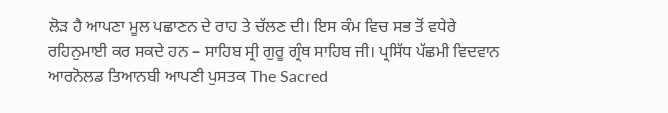ਲੋੜ ਹੈ ਆਪਣਾ ਮੂਲ ਪਛਾਣਨ ਦੇ ਰਾਹ ਤੇ ਚੱਲਣ ਦੀ। ਇਸ ਕੰਮ ਵਿਚ ਸਭ ਤੋਂ ਵਧੇਰੇ ਰਹਿਨੁਮਾਈ ਕਰ ਸਕਦੇ ਹਨ – ਸਾਹਿਬ ਸ੍ਰੀ ਗੁਰੂ ਗ੍ਰੰਥ ਸਾਹਿਬ ਜੀ। ਪ੍ਰਸਿੱਧ ਪੱਛਮੀ ਵਿਦਵਾਨ ਆਰਨੋਲਡ ਤਿਆਨਬੀ ਆਪਣੀ ਪੁਸਤਕ The Sacred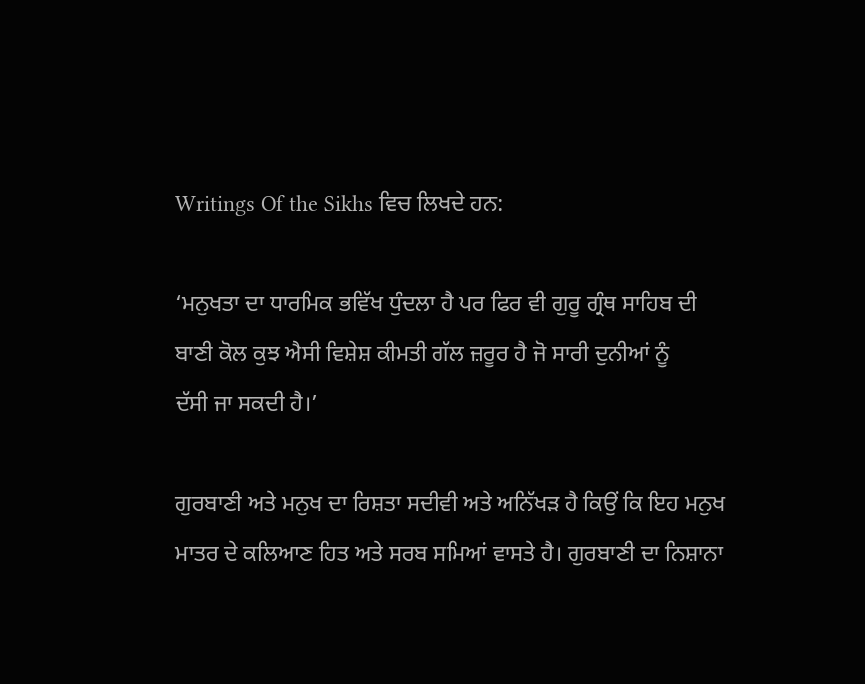Writings Of the Sikhs ਵਿਚ ਲਿਖਦੇ ਹਨ:

‘ਮਨੁਖਤਾ ਦਾ ਧਾਰਮਿਕ ਭਵਿੱਖ ਧੁੰਦਲਾ ਹੈ ਪਰ ਫਿਰ ਵੀ ਗੁਰੂ ਗ੍ਰੰਥ ਸਾਹਿਬ ਦੀ
ਬਾਣੀ ਕੋਲ ਕੁਝ ਐਸੀ ਵਿਸ਼ੇਸ਼ ਕੀਮਤੀ ਗੱਲ ਜ਼ਰੂਰ ਹੈ ਜੋ ਸਾਰੀ ਦੁਨੀਆਂ ਨੂੰ
ਦੱਸੀ ਜਾ ਸਕਦੀ ਹੈ।’

ਗੁਰਬਾਣੀ ਅਤੇ ਮਨੁਖ ਦਾ ਰਿਸ਼ਤਾ ਸਦੀਵੀ ਅਤੇ ਅਨਿੱਖੜ ਹੈ ਕਿਉਂ ਕਿ ਇਹ ਮਨੁਖ ਮਾਤਰ ਦੇ ਕਲਿਆਣ ਹਿਤ ਅਤੇ ਸਰਬ ਸਮਿਆਂ ਵਾਸਤੇ ਹੈ। ਗੁਰਬਾਣੀ ਦਾ ਨਿਸ਼ਾਨਾ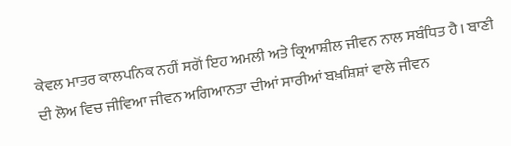ਕੇਵਲ ਮਾਤਰ ਕਾਲਪਨਿਕ ਨਹੀਂ ਸਗੋਂ ਇਹ ਅਮਲੀ ਅਤੇ ਕ੍ਰਿਆਸ਼ੀਲ ਜੀਵਨ ਨਾਲ ਸਬੰਧਿਤ ਹੈ। ਬਾਣੀ ਦੀ ਲੋਅ ਵਿਚ ਜੀਵਿਆ ਜੀਵਨ ਅਗਿਆਨਤਾ ਦੀਆਂ ਸਾਰੀਆਂ ਬਖ਼ਸ਼ਿਸ਼ਾਂ ਵਾਲੇ ਜੀਵਨ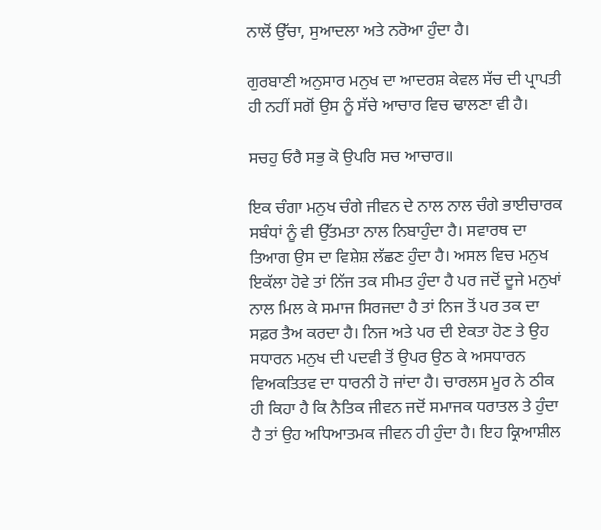ਨਾਲੋਂ ਉੱਚਾ, ਸੁਆਦਲਾ ਅਤੇ ਨਰੋਆ ਹੁੰਦਾ ਹੈ।

ਗੁਰਬਾਣੀ ਅਨੁਸਾਰ ਮਨੁਖ ਦਾ ਆਦਰਸ਼ ਕੇਵਲ ਸੱਚ ਦੀ ਪ੍ਰਾਪਤੀ ਹੀ ਨਹੀਂ ਸਗੋਂ ਉਸ ਨੂੰ ਸੱਚੇ ਆਚਾਰ ਵਿਚ ਢਾਲਣਾ ਵੀ ਹੈ।

ਸਚਹੁ ਓਰੈ ਸਭੁ ਕੋ ਉਪਰਿ ਸਚ ਆਚਾਰ॥

ਇਕ ਚੰਗਾ ਮਨੁਖ ਚੰਗੇ ਜੀਵਨ ਦੇ ਨਾਲ ਨਾਲ ਚੰਗੇ ਭਾਈਚਾਰਕ ਸਬੰਧਾਂ ਨੂੰ ਵੀ ਉੱਤਮਤਾ ਨਾਲ ਨਿਬਾਹੁੰਦਾ ਹੈ। ਸਵਾਰਥ ਦਾ ਤਿਆਗ ਉਸ ਦਾ ਵਿਸ਼ੇਸ਼ ਲੱਛਣ ਹੁੰਦਾ ਹੈ। ਅਸਲ ਵਿਚ ਮਨੁਖ ਇਕੱਲਾ ਹੋਵੇ ਤਾਂ ਨਿੱਜ ਤਕ ਸੀਮਤ ਹੁੰਦਾ ਹੈ ਪਰ ਜਦੋਂ ਦੂਜੇ ਮਨੁਖਾਂ ਨਾਲ ਮਿਲ ਕੇ ਸਮਾਜ ਸਿਰਜਦਾ ਹੈ ਤਾਂ ਨਿਜ ਤੋਂ ਪਰ ਤਕ ਦਾ ਸਫ਼ਰ ਤੈਅ ਕਰਦਾ ਹੈ। ਨਿਜ ਅਤੇ ਪਰ ਦੀ ਏਕਤਾ ਹੋਣ ਤੇ ਉਹ ਸਧਾਰਨ ਮਨੁਖ ਦੀ ਪਦਵੀ ਤੋਂ ਉਪਰ ਉਠ ਕੇ ਅਸਧਾਰਨ ਵਿਅਕਤਿਤਵ ਦਾ ਧਾਰਨੀ ਹੋ ਜਾਂਦਾ ਹੈ। ਚਾਰਲਸ ਮੂਰ ਨੇ ਠੀਕ ਹੀ ਕਿਹਾ ਹੈ ਕਿ ਨੈਤਿਕ ਜੀਵਨ ਜਦੋਂ ਸਮਾਜਕ ਧਰਾਤਲ ਤੇ ਹੁੰਦਾ ਹੈ ਤਾਂ ਉਹ ਅਧਿਆਤਮਕ ਜੀਵਨ ਹੀ ਹੁੰਦਾ ਹੈ। ਇਹ ਕ੍ਰਿਆਸ਼ੀਲ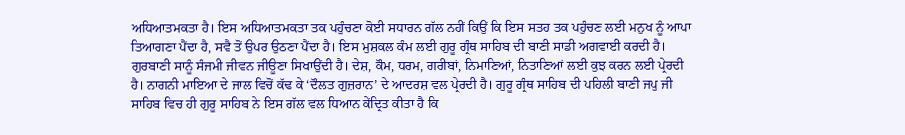ਅਧਿਆਤਮਕਤਾ ਹੈ। ਇਸ ਅਧਿਆਤਮਕਤਾ ਤਕ ਪਹੁੰਚਣਾ ਕੋਈ ਸਧਾਰਨ ਗੱਲ ਨਹੀਂ ਕਿਉਂ ਕਿ ਇਸ ਸਤਹ ਤਕ ਪਹੁੰਚਣ ਲਈ ਮਨੁਖ ਨੂੰ ਆਪਾ ਤਿਆਗਣਾ ਪੈਂਦਾ ਹੈ, ਸਵੈ ਤੋਂ ਉਪਰ ਉਠਣਾ ਪੈਂਦਾ ਹੈ। ਇਸ ਮੁਸ਼ਕਲ ਕੰਮ ਲਈ ਗੁਰੂ ਗ੍ਰੰਥ ਸਾਹਿਬ ਦੀ ਬਾਣੀ ਸਾਡੀ ਅਗਵਾਈ ਕਰਦੀ ਹੈ। ਗੁਰਬਾਣੀ ਸਾਨੂੰ ਸੰਜਮੀ ਜੀਵਨ ਜੀਊਣਾ ਸਿਖਾਉਂਦੀ ਹੈ। ਦੇਸ਼, ਕੌਮ, ਧਰਮ, ਗਰੀਬਾਂ, ਨਿਮਾਣਿਆਂ, ਨਿਤਾਣਿਆਂ ਲਈ ਕੁਝ ਕਰਨ ਲਈ ਪ੍ਰੇਰਦੀ ਹੈ। ਨਾਗਨੀ ਮਾਇਆ ਦੇ ਜਾਲ ਵਿਚੋਂ ਕੱਢ ਕੇ ‘ਦੌਲਤ ਗੁਜ਼ਰਾਨ’ ਦੇ ਆਦਰਸ਼ ਵਲ ਪ੍ਰੇਰਦੀ ਹੈ। ਗੁਰੂ ਗ੍ਰੰਥ ਸਾਹਿਬ ਦੀ ਪਹਿਲੀ ਬਾਣੀ ਜਪੁ ਜੀ ਸਾਹਿਬ ਵਿਚ ਹੀ ਗੁਰੂ ਸਾਹਿਬ ਨੇ ਇਸ ਗੱਲ ਵਲ ਧਿਆਨ ਕੇਂਦ੍ਰਿਤ ਕੀਤਾ ਹੈ ਕਿ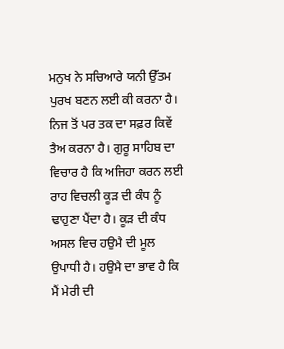ਮਨੁਖ ਨੇ ਸਚਿਆਰੇ ਯਨੀ ਉੱਤਮ ਪੁਰਖ ਬਣਨ ਲਈ ਕੀ ਕਰਨਾ ਹੈ। ਨਿਜ ਤੋਂ ਪਰ ਤਕ ਦਾ ਸਫ਼ਰ ਕਿਵੇਂ ਤੈਅ ਕਰਨਾ ਹੈ। ਗੁਰੂ ਸਾਹਿਬ ਦਾ ਵਿਚਾਰ ਹੈ ਕਿ ਅਜਿਹਾ ਕਰਨ ਲਈ ਰਾਹ ਵਿਚਲੀ ਕੂੜ ਦੀ ਕੰਧ ਨੂੰ ਢਾਹੁਣਾ ਪੈਂਦਾ ਹੈ। ਕੂੜ ਦੀ ਕੰਧ ਅਸਲ ਵਿਚ ਹਉਮੈ ਦੀ ਮੂਲ ਉਪਾਧੀ ਹੈ। ਹਉਮੈ ਦਾ ਭਾਵ ਹੈ ਕਿ ਮੈਂ ਮੇਰੀ ਦੀ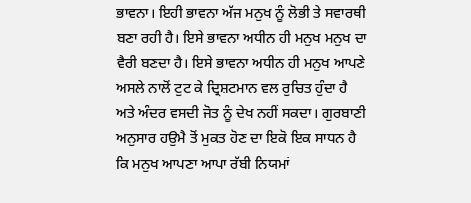ਭਾਵਨਾ। ਇਹੀ ਭਾਵਨਾ ਅੱਜ ਮਨੁਖ ਨੂੰ ਲੋਭੀ ਤੇ ਸਵਾਰਥੀ ਬਣਾ ਰਹੀ ਹੈ। ਇਸੇ ਭਾਵਨਾ ਅਧੀਨ ਹੀ ਮਨੁਖ ਮਨੁਖ ਦਾ ਵੈਰੀ ਬਣਦਾ ਹੈ। ਇਸੇ ਭਾਵਨਾ ਅਧੀਨ ਹੀ ਮਨੁਖ ਆਪਣੇ ਅਸਲੇ ਨਾਲੋਂ ਟੁਟ ਕੇ ਦ੍ਰਿਸ਼ਟਮਾਨ ਵਲ ਰੁਚਿਤ ਹੁੰਦਾ ਹੈ ਅਤੇ ਅੰਦਰ ਵਸਦੀ ਜੋਤ ਨੂੰ ਦੇਖ ਨਹੀਂ ਸਕਦਾ। ਗੁਰਬਾਣੀ ਅਨੁਸਾਰ ਹਉਮੈ ਤੋਂ ਮੁਕਤ ਹੋਣ ਦਾ ਇਕੋ ਇਕ ਸਾਧਨ ਹੈ ਕਿ ਮਨੁਖ ਆਪਣਾ ਆਪਾ ਰੱਬੀ ਨਿਯਮਾਂ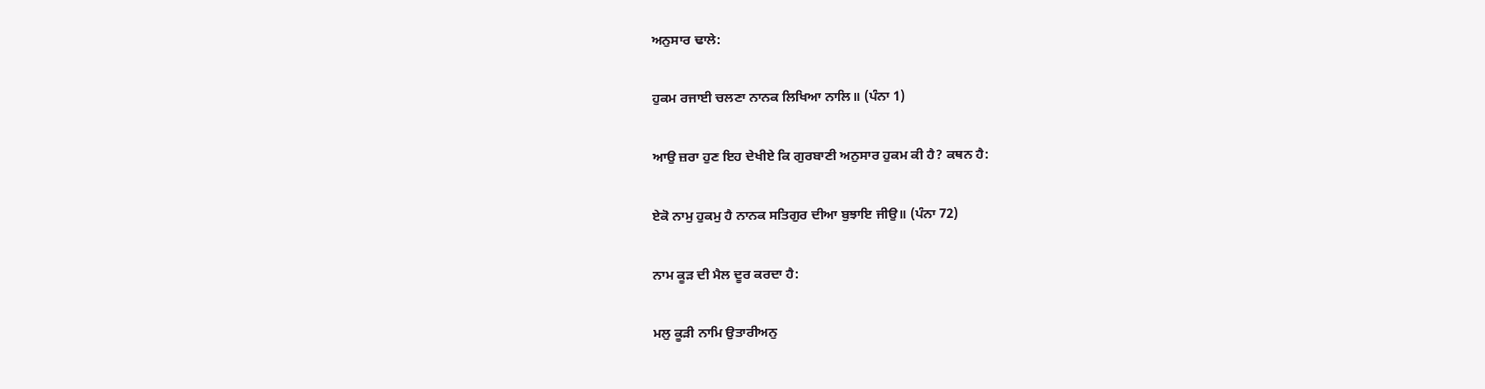ਅਨੁਸਾਰ ਢਾਲੇ:

ਹੁਕਮ ਰਜਾਈ ਚਲਣਾ ਨਾਨਕ ਲਿਖਿਆ ਨਾਲਿ॥ (ਪੰਨਾ 1)

ਆਉ ਜ਼ਰਾ ਹੁਣ ਇਹ ਦੇਖੀਏ ਕਿ ਗੁਰਬਾਣੀ ਅਨੁਸਾਰ ਹੁਕਮ ਕੀ ਹੈ? ਕਥਨ ਹੈ:

ਏਕੋ ਨਾਮੁ ਹੁਕਮੁ ਹੈ ਨਾਨਕ ਸਤਿਗੁਰ ਦੀਆ ਬੁਝਾਇ ਜੀਉ॥ (ਪੰਨਾ 72)

ਨਾਮ ਕੂੜ ਦੀ ਮੈਲ ਦੂਰ ਕਰਦਾ ਹੈ:

ਮਲੁ ਕੂੜੀ ਨਾਮਿ ਉਤਾਰੀਅਨੁ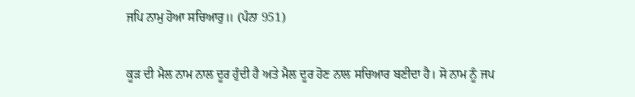ਜਪਿ ਨਾਮੁ ਹੋਆ ਸਚਿਆਰੁ॥ (ਪੰਨਾ 951)

ਕੂੜ ਦੀ ਮੈਲ ਨਾਮ ਨਾਲ ਦੂਰ ਹੁੰਦੀ ਹੈ ਅਤੇ ਮੈਲ ਦੂਰ ਹੋਣ ਨਾਲ ਸਚਿਆਰ ਬਣੀਦਾ ਹੈ। ਸੋ ਨਾਮ ਨੂੰ ਜਪ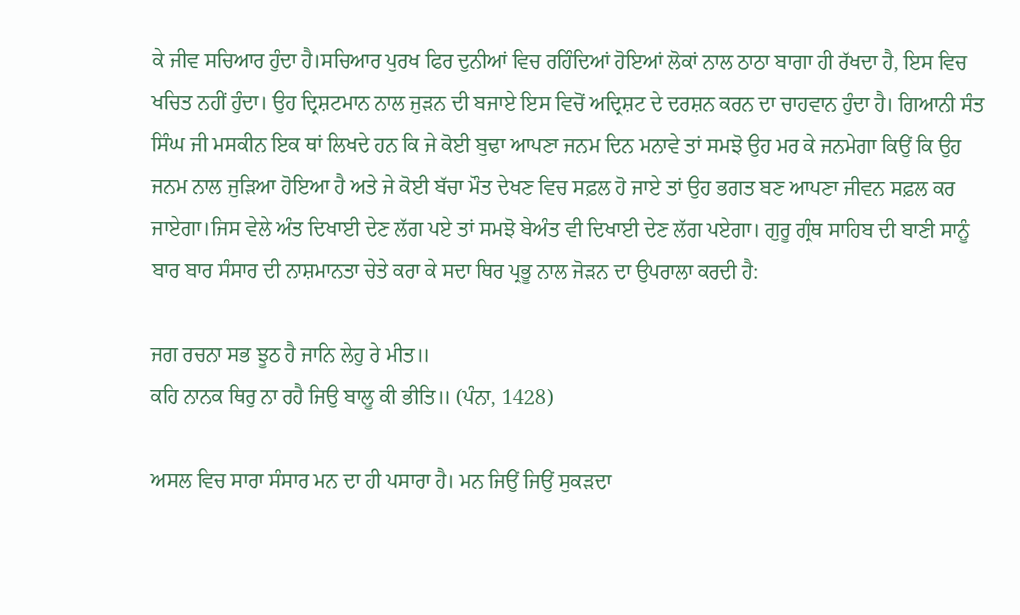ਕੇ ਜੀਵ ਸਚਿਆਰ ਹੁੰਦਾ ਹੈ।ਸਚਿਆਰ ਪੁਰਖ ਫਿਰ ਦੁਨੀਆਂ ਵਿਚ ਰਹਿੰਦਿਆਂ ਹੋਇਆਂ ਲੋਕਾਂ ਨਾਲ ਠਾਠਾ ਬਾਗਾ ਹੀ ਰੱਖਦਾ ਹੈ, ਇਸ ਵਿਚ ਖਚਿਤ ਨਹੀਂ ਹੁੰਦਾ। ਉਹ ਦ੍ਰਿਸ਼ਟਮਾਨ ਨਾਲ ਜੁੜਨ ਦੀ ਬਜਾਏ ਇਸ ਵਿਚੋਂ ਅਦ੍ਰਿਸ਼ਟ ਦੇ ਦਰਸ਼ਨ ਕਰਨ ਦਾ ਚਾਹਵਾਨ ਹੁੰਦਾ ਹੈ। ਗਿਆਨੀ ਸੰਤ ਸਿੰਘ ਜੀ ਮਸਕੀਨ ਇਕ ਥਾਂ ਲਿਖਦੇ ਹਨ ਕਿ ਜੇ ਕੋਈ ਬੁਢਾ ਆਪਣਾ ਜਨਮ ਦਿਨ ਮਨਾਵੇ ਤਾਂ ਸਮਝੋ ਉਹ ਮਰ ਕੇ ਜਨਮੇਗਾ ਕਿਉਂ ਕਿ ਉਹ ਜਨਮ ਨਾਲ ਜੁੜਿਆ ਹੋਇਆ ਹੈ ਅਤੇ ਜੇ ਕੋਈ ਬੱਚਾ ਮੌਤ ਦੇਖਣ ਵਿਚ ਸਫ਼ਲ ਹੋ ਜਾਏ ਤਾਂ ਉਹ ਭਗਤ ਬਣ ਆਪਣਾ ਜੀਵਨ ਸਫ਼ਲ ਕਰ ਜਾਏਗਾ।ਜਿਸ ਵੇਲੇ ਅੰਤ ਦਿਖਾਈ ਦੇਣ ਲੱਗ ਪਏ ਤਾਂ ਸਮਝੋ ਬੇਅੰਤ ਵੀ ਦਿਖਾਈ ਦੇਣ ਲੱਗ ਪਏਗਾ। ਗੁਰੂ ਗ੍ਰੰਥ ਸਾਹਿਬ ਦੀ ਬਾਣੀ ਸਾਨੂੰ ਬਾਰ ਬਾਰ ਸੰਸਾਰ ਦੀ ਨਾਸ਼ਮਾਨਤਾ ਚੇਤੇ ਕਰਾ ਕੇ ਸਦਾ ਥਿਰ ਪ੍ਰਭੂ ਨਾਲ ਜੋੜਨ ਦਾ ਉਪਰਾਲਾ ਕਰਦੀ ਹੈ:

ਜਗ ਰਚਨਾ ਸਭ ਝੂਠ ਹੈ ਜਾਨਿ ਲੇਹੁ ਰੇ ਮੀਤ॥
ਕਹਿ ਨਾਨਕ ਥਿਰੁ ਨਾ ਰਹੈ ਜਿਉ ਬਾਲੂ ਕੀ ਭੀਤਿ॥ (ਪੰਨਾ, 1428)

ਅਸਲ ਵਿਚ ਸਾਰਾ ਸੰਸਾਰ ਮਨ ਦਾ ਹੀ ਪਸਾਰਾ ਹੈ। ਮਨ ਜਿਉਂ ਜਿਉਂ ਸੁਕੜਦਾ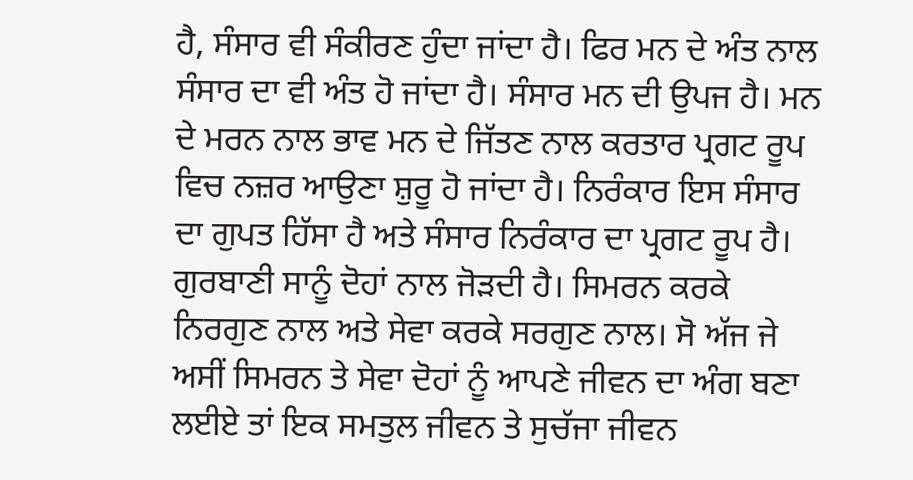ਹੈ, ਸੰਸਾਰ ਵੀ ਸੰਕੀਰਣ ਹੁੰਦਾ ਜਾਂਦਾ ਹੈ। ਫਿਰ ਮਨ ਦੇ ਅੰਤ ਨਾਲ ਸੰਸਾਰ ਦਾ ਵੀ ਅੰਤ ਹੋ ਜਾਂਦਾ ਹੈ। ਸੰਸਾਰ ਮਨ ਦੀ ਉਪਜ ਹੈ। ਮਨ ਦੇ ਮਰਨ ਨਾਲ ਭਾਵ ਮਨ ਦੇ ਜਿੱਤਣ ਨਾਲ ਕਰਤਾਰ ਪ੍ਰਗਟ ਰੂਪ ਵਿਚ ਨਜ਼ਰ ਆਉਣਾ ਸ਼ੁਰੂ ਹੋ ਜਾਂਦਾ ਹੈ। ਨਿਰੰਕਾਰ ਇਸ ਸੰਸਾਰ ਦਾ ਗੁਪਤ ਹਿੱਸਾ ਹੈ ਅਤੇ ਸੰਸਾਰ ਨਿਰੰਕਾਰ ਦਾ ਪ੍ਰਗਟ ਰੂਪ ਹੈ। ਗੁਰਬਾਣੀ ਸਾਨੂੰ ਦੋਹਾਂ ਨਾਲ ਜੋੜਦੀ ਹੈ। ਸਿਮਰਨ ਕਰਕੇ ਨਿਰਗੁਣ ਨਾਲ ਅਤੇ ਸੇਵਾ ਕਰਕੇ ਸਰਗੁਣ ਨਾਲ। ਸੋ ਅੱਜ ਜੇ ਅਸੀਂ ਸਿਮਰਨ ਤੇ ਸੇਵਾ ਦੋਹਾਂ ਨੂੰ ਆਪਣੇ ਜੀਵਨ ਦਾ ਅੰਗ ਬਣਾ ਲਈਏ ਤਾਂ ਇਕ ਸਮਤੁਲ ਜੀਵਨ ਤੇ ਸੁਚੱਜਾ ਜੀਵਨ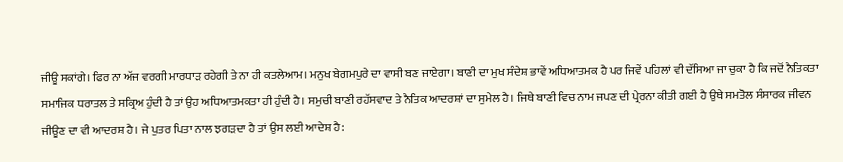ਜੀਊ ਸਕਾਂਗੇ। ਫਿਰ ਨਾ ਅੱਜ ਵਰਗੀ ਮਾਰਧਾੜ ਰਹੇਗੀ ਤੇ ਨਾ ਹੀ ਕਤਲੇਆਮ। ਮਨੁਖ ਬੇਗਮਪੁਰੇ ਦਾ ਵਾਸੀ ਬਣ ਜਾਏਗਾ। ਬਾਣੀ ਦਾ ਮੁਖ ਸੰਦੇਸ਼ ਭਾਵੇਂ ਅਧਿਆਤਮਕ ਹੈ ਪਰ ਜਿਵੇਂ ਪਹਿਲਾਂ ਵੀ ਦੱਸਿਆ ਜਾ ਚੁਕਾ ਹੈ ਕਿ ਜਦੋਂ ਨੈਤਿਕਤਾ ਸਮਾਜਿਕ ਧਰਾਤਲ ਤੇ ਸਕ੍ਰਿਅ ਹੁੰਦੀ ਹੈ ਤਾਂ ਉਹ ਅਧਿਆਤਮਕਤਾ ਹੀ ਹੁੰਦੀ ਹੈ। ਸਮੁਚੀ ਬਾਣੀ ਰਹੱਸਵਾਦ ਤੇ ਨੈਤਿਕ ਆਦਰਸ਼ਾਂ ਦਾ ਸੁਮੇਲ ਹੈ। ਜਿਥੇ ਬਾਣੀ ਵਿਚ ਨਾਮ ਜਪਣ ਦੀ ਪ੍ਰੇਰਨਾ ਕੀਤੀ ਗਈ ਹੈ ਉਥੇ ਸਮਤੋਲ ਸੰਸਾਰਕ ਜੀਵਨ ਜੀਊਣ ਦਾ ਵੀ ਆਦਰਸ਼ ਹੈ। ਜੇ ਪੁਤਰ ਪਿਤਾ ਨਾਲ ਝਗੜਦਾ ਹੈ ਤਾਂ ਉਸ ਲਈ ਆਦੇਸ਼ ਹੈ: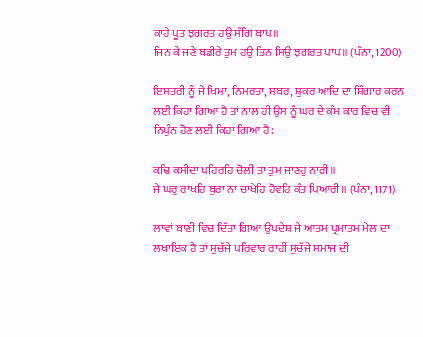ਕਾਹੇ ਪੂਤ ਝਗਰਤ ਹਉ ਸੰਗਿ ਬਾਪ॥
ਜਿਨ ਕੇ ਜਣੇ ਬਡੀਰੇ ਤੁਮ ਹਉ ਤਿਨ ਸਿਉ ਝਗਰਤ ਪਾਪ॥ (ਪੰਨਾ, 1200)

ਇਸਤਰੀ ਨੂੰ ਜੇ ਖਿਮਾ, ਨਿਮਰਤਾ, ਸਬਰ, ਸ਼ੁਕਰ ਆਦਿ ਦਾ ਸ਼ਿੰਗਾਰ ਕਰਨ ਲਈ ਕਿਹਾ ਗਿਆ ਹੈ ਤਾਂ ਨਾਲ ਹੀ ਉਸ ਨੂੰ ਘਰ ਦੇ ਕੰਮ ਕਾਰ ਵਿਚ ਵੀ ਨਿਪੁੰਨ ਹੋਣ ਲਈ ਕਿਹਾ ਗਿਆ ਹੈ:

ਕਢਿ ਕਸੀਦਾ ਪਹਿਰਹਿ ਚੋਲੀ ਤਾ ਤੁਮ ਜਾਣਹੁ ਨਾਰੀ॥
ਜੇ ਘਰੁ ਰਾਖਹਿ ਬੁਰਾ ਨਾ ਚਾਖੇਹਿ ਹੋਵਹਿ ਕੰਤ ਪਿਆਰੀ॥ (ਪੰਨਾ, 1171)

ਲਾਵਾਂ ਬਾਣੀ ਵਿਚ ਦਿੱਤਾ ਗਿਆ ਉਪਦੇਸ਼ ਜੇ ਆਤਮ ਪ੍ਰਮਾਤਮ ਮੇਲ ਦਾ ਲਖਾਇਕ ਹੈ ਤਾਂ ਸੁਚੱਜੇ ਪਰਿਵਾਰ ਰਾਹੀਂ ਸੁਚੱਜੇ ਸਮਾਜ ਦੀ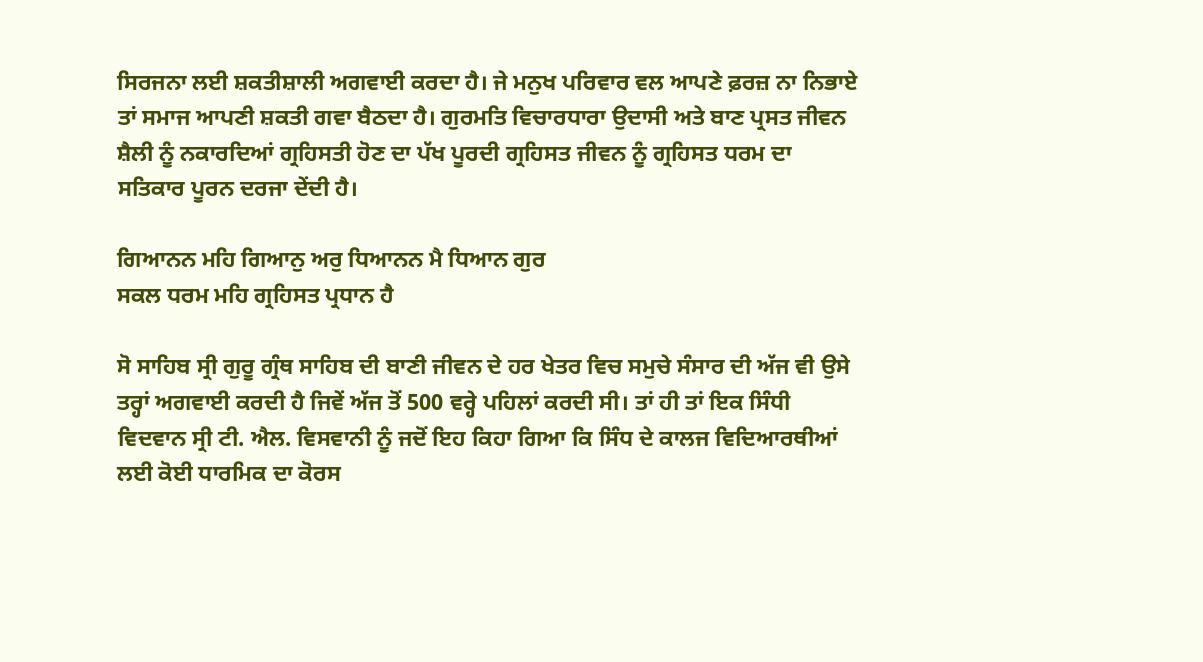ਸਿਰਜਨਾ ਲਈ ਸ਼ਕਤੀਸ਼ਾਲੀ ਅਗਵਾਈ ਕਰਦਾ ਹੈ। ਜੇ ਮਨੁਖ ਪਰਿਵਾਰ ਵਲ ਆਪਣੇ ਫ਼ਰਜ਼ ਨਾ ਨਿਭਾਏ ਤਾਂ ਸਮਾਜ ਆਪਣੀ ਸ਼ਕਤੀ ਗਵਾ ਬੈਠਦਾ ਹੈ। ਗੁਰਮਤਿ ਵਿਚਾਰਧਾਰਾ ਉਦਾਸੀ ਅਤੇ ਬਾਣ ਪ੍ਰਸਤ ਜੀਵਨ ਸ਼ੈਲੀ ਨੂੰ ਨਕਾਰਦਿਆਂ ਗ੍ਰਹਿਸਤੀ ਹੋਣ ਦਾ ਪੱਖ ਪੂਰਦੀ ਗ੍ਰਹਿਸਤ ਜੀਵਨ ਨੂੰ ਗ੍ਰਹਿਸਤ ਧਰਮ ਦਾ ਸਤਿਕਾਰ ਪੂਰਨ ਦਰਜਾ ਦੇਂਦੀ ਹੈ।

ਗਿਆਨਨ ਮਹਿ ਗਿਆਨੁ ਅਰੁ ਧਿਆਨਨ ਮੈ ਧਿਆਨ ਗੁਰ
ਸਕਲ ਧਰਮ ਮਹਿ ਗ੍ਰਹਿਸਤ ਪ੍ਰਧਾਨ ਹੈ

ਸੋ ਸਾਹਿਬ ਸ੍ਰੀ ਗੁਰੂ ਗ੍ਰੰਥ ਸਾਹਿਬ ਦੀ ਬਾਣੀ ਜੀਵਨ ਦੇ ਹਰ ਖੇਤਰ ਵਿਚ ਸਮੁਚੇ ਸੰਸਾਰ ਦੀ ਅੱਜ ਵੀ ਉਸੇ ਤਰ੍ਹਾਂ ਅਗਵਾਈ ਕਰਦੀ ਹੈ ਜਿਵੇਂ ਅੱਜ ਤੋਂ 500 ਵਰ੍ਹੇ ਪਹਿਲਾਂ ਕਰਦੀ ਸੀ। ਤਾਂ ਹੀ ਤਾਂ ਇਕ ਸਿੰਧੀ ਵਿਦਵਾਨ ਸ੍ਰੀ ਟੀ. ਐਲ. ਵਿਸਵਾਨੀ ਨੂੰ ਜਦੋਂ ਇਹ ਕਿਹਾ ਗਿਆ ਕਿ ਸਿੰਧ ਦੇ ਕਾਲਜ ਵਿਦਿਆਰਥੀਆਂ ਲਈ ਕੋਈ ਧਾਰਮਿਕ ਦਾ ਕੋਰਸ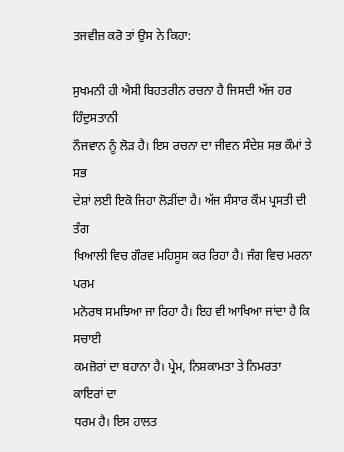ਤਜਵੀਜ਼ ਕਰੋ ਤਾਂ ਉਸ ਨੇ ਕਿਹਾ:

ਸੁਖਮਨੀ ਹੀ ਐਸੀ ਬਿਹਤਰੀਨ ਰਚਨਾ ਹੈ ਜਿਸਦੀ ਅੱਜ ਹਰ ਹਿੰਦੁਸਤਾਨੀ
ਨੌਜਵਾਨ ਨੂੰ ਲੋੜ ਹੈ। ਇਸ ਰਚਨਾ ਦਾ ਜੀਵਨ ਸੰਦੇਸ਼ ਸਭ ਕੌਮਾਂ ਤੇ ਸਭ
ਦੇਸ਼ਾਂ ਲਈ ਇਕੋ ਜਿਹਾ ਲੋੜੀਂਦਾ ਹੈ। ਅੱਜ ਸੰਸਾਰ ਕੌਮ ਪ੍ਰਸਤੀ ਦੀ ਤੰਗ
ਖਿਆਲੀ ਵਿਚ ਗੌਰਵ ਮਹਿਸੂਸ ਕਰ ਰਿਹਾ ਹੈ। ਜੰਗ ਵਿਚ ਮਰਨਾ ਪਰਮ
ਮਨੋਰਥ ਸਮਝਿਆ ਜਾ ਰਿਹਾ ਹੈ। ਇਹ ਵੀ ਆਖਿਆ ਜਾਂਦਾ ਹੈ ਕਿ ਸਚਾਈ
ਕਮਜ਼ੋਰਾਂ ਦਾ ਬਹਾਨਾ ਹੈ। ਪ੍ਰੇਮ, ਨਿਸ਼ਕਾਮਤਾ ਤੇ ਨਿਮਰਤਾ ਕਾਇਰਾਂ ਦਾ
ਧਰਮ ਹੈ। ਇਸ ਹਾਲਤ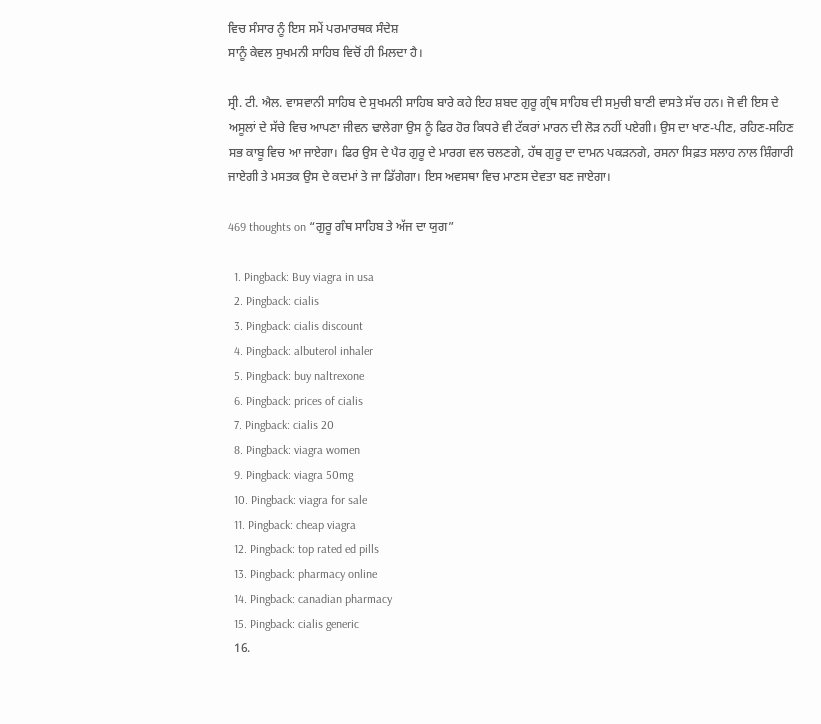ਵਿਚ ਸੰਸਾਰ ਨੂੰ ਇਸ ਸਮੇਂ ਪਰਮਾਰਥਕ ਸੰਦੇਸ਼
ਸਾਨੂੰ ਕੇਵਲ ਸੁਖਮਨੀ ਸਾਹਿਬ ਵਿਚੋਂ ਹੀ ਮਿਲਦਾ ਹੈ।

ਸ੍ਰੀ. ਟੀ. ਐਲ. ਵਾਸਵਾਨੀ ਸਾਹਿਬ ਦੇ ਸੁਖਮਨੀ ਸਾਹਿਬ ਬਾਰੇ ਕਹੇ ਇਹ ਸ਼ਬਦ ਗੁਰੂ ਗ੍ਰੰਥ ਸਾਹਿਬ ਦੀ ਸਮੁਚੀ ਬਾਣੀ ਵਾਸਤੇ ਸੱਚ ਹਨ। ਜੋ ਵੀ ਇਸ ਦੇ ਅਸੂਲਾਂ ਦੇ ਸੱਚੇ ਵਿਚ ਆਪਣਾ ਜੀਵਨ ਢਾਲੇਗਾ ਉਸ ਨੂੰ ਫਿਰ ਹੋਰ ਕਿਧਰੇ ਵੀ ਟੱਕਰਾਂ ਮਾਰਨ ਦੀ ਲੋੜ ਨਹੀਂ ਪਏਗੀ। ਉਸ ਦਾ ਖਾਣ-ਪੀਣ, ਰਹਿਣ-ਸਹਿਣ ਸਭ ਕਾਬੂ ਵਿਚ ਆ ਜਾਏਗਾ। ਫਿਰ ਉਸ ਦੇ ਪੈਰ ਗੁਰੂ ਦੇ ਮਾਰਗ ਵਲ ਚਲਣਗੇ, ਹੱਥ ਗੁਰੂ ਦਾ ਦਾਮਨ ਪਕੜਨਗੇ, ਰਸਨਾ ਸਿਫ਼ਤ ਸਲਾਹ ਨਾਲ ਸ਼ਿੰਗਾਰੀ ਜਾਏਗੀ ਤੇ ਮਸਤਕ ਉਸ ਦੇ ਕਦਮਾਂ ਤੇ ਜਾ ਡਿੱਗੇਗਾ। ਇਸ ਅਵਸਥਾ ਵਿਚ ਮਾਣਸ ਦੇਵਤਾ ਬਣ ਜਾਏਗਾ।

469 thoughts on “ਗੁਰੂ ਗੰਥ ਸਾਹਿਬ ਤੇ ਅੱਜ ਦਾ ਯੁਗ”

  1. Pingback: Buy viagra in usa
  2. Pingback: cialis
  3. Pingback: cialis discount
  4. Pingback: albuterol inhaler
  5. Pingback: buy naltrexone
  6. Pingback: prices of cialis
  7. Pingback: cialis 20
  8. Pingback: viagra women
  9. Pingback: viagra 50mg
  10. Pingback: viagra for sale
  11. Pingback: cheap viagra
  12. Pingback: top rated ed pills
  13. Pingback: pharmacy online
  14. Pingback: canadian pharmacy
  15. Pingback: cialis generic
  16.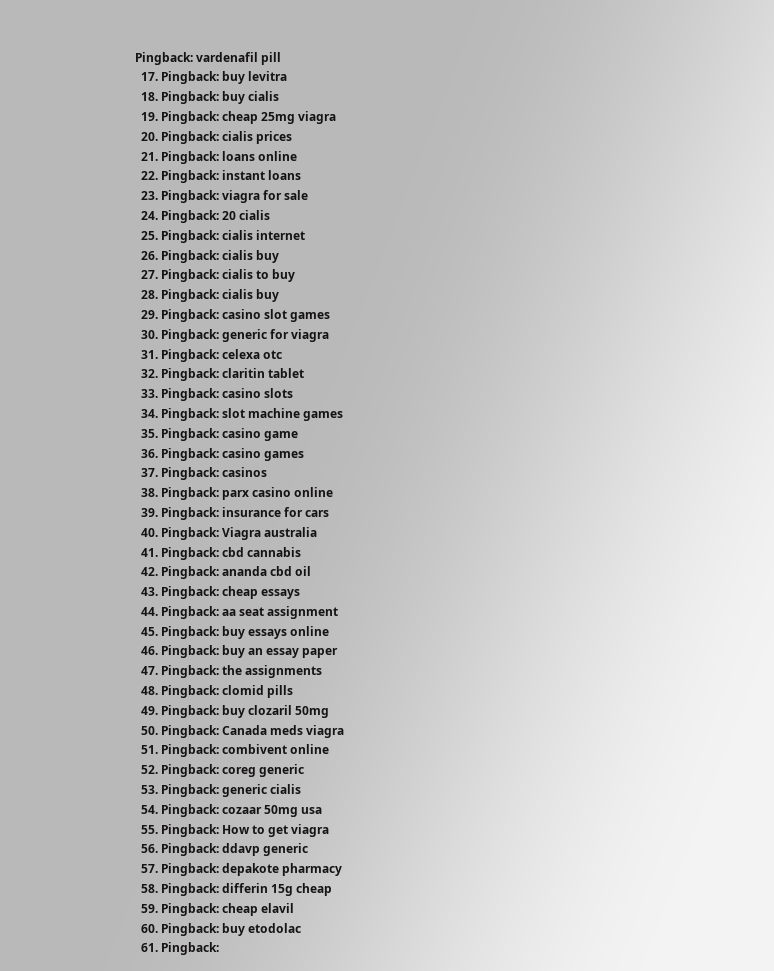Pingback: vardenafil pill
  17. Pingback: buy levitra
  18. Pingback: buy cialis
  19. Pingback: cheap 25mg viagra
  20. Pingback: cialis prices
  21. Pingback: loans online
  22. Pingback: instant loans
  23. Pingback: viagra for sale
  24. Pingback: 20 cialis
  25. Pingback: cialis internet
  26. Pingback: cialis buy
  27. Pingback: cialis to buy
  28. Pingback: cialis buy
  29. Pingback: casino slot games
  30. Pingback: generic for viagra
  31. Pingback: celexa otc
  32. Pingback: claritin tablet
  33. Pingback: casino slots
  34. Pingback: slot machine games
  35. Pingback: casino game
  36. Pingback: casino games
  37. Pingback: casinos
  38. Pingback: parx casino online
  39. Pingback: insurance for cars
  40. Pingback: Viagra australia
  41. Pingback: cbd cannabis
  42. Pingback: ananda cbd oil
  43. Pingback: cheap essays
  44. Pingback: aa seat assignment
  45. Pingback: buy essays online
  46. Pingback: buy an essay paper
  47. Pingback: the assignments
  48. Pingback: clomid pills
  49. Pingback: buy clozaril 50mg
  50. Pingback: Canada meds viagra
  51. Pingback: combivent online
  52. Pingback: coreg generic
  53. Pingback: generic cialis
  54. Pingback: cozaar 50mg usa
  55. Pingback: How to get viagra
  56. Pingback: ddavp generic
  57. Pingback: depakote pharmacy
  58. Pingback: differin 15g cheap
  59. Pingback: cheap elavil
  60. Pingback: buy etodolac
  61. Pingback: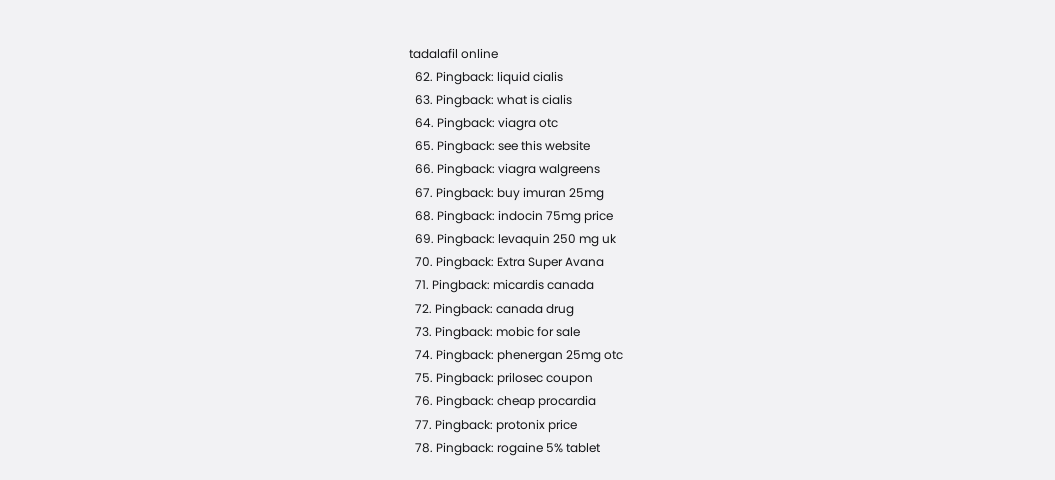tadalafil online
  62. Pingback: liquid cialis
  63. Pingback: what is cialis
  64. Pingback: viagra otc
  65. Pingback: see this website
  66. Pingback: viagra walgreens
  67. Pingback: buy imuran 25mg
  68. Pingback: indocin 75mg price
  69. Pingback: levaquin 250 mg uk
  70. Pingback: Extra Super Avana
  71. Pingback: micardis canada
  72. Pingback: canada drug
  73. Pingback: mobic for sale
  74. Pingback: phenergan 25mg otc
  75. Pingback: prilosec coupon
  76. Pingback: cheap procardia
  77. Pingback: protonix price
  78. Pingback: rogaine 5% tablet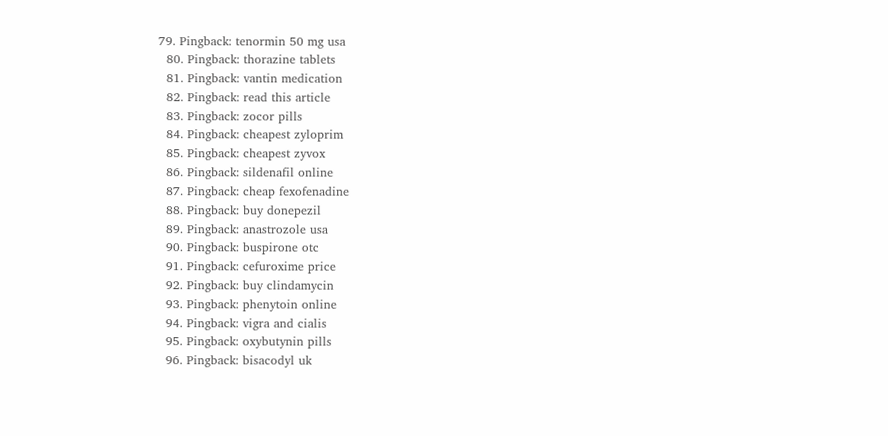79. Pingback: tenormin 50 mg usa
  80. Pingback: thorazine tablets
  81. Pingback: vantin medication
  82. Pingback: read this article
  83. Pingback: zocor pills
  84. Pingback: cheapest zyloprim
  85. Pingback: cheapest zyvox
  86. Pingback: sildenafil online
  87. Pingback: cheap fexofenadine
  88. Pingback: buy donepezil
  89. Pingback: anastrozole usa
  90. Pingback: buspirone otc
  91. Pingback: cefuroxime price
  92. Pingback: buy clindamycin
  93. Pingback: phenytoin online
  94. Pingback: vigra and cialis
  95. Pingback: oxybutynin pills
  96. Pingback: bisacodyl uk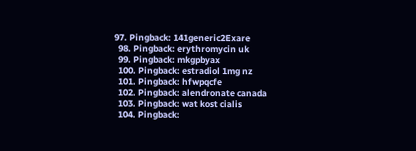97. Pingback: 141generic2Exare
  98. Pingback: erythromycin uk
  99. Pingback: mkgpbyax
  100. Pingback: estradiol 1mg nz
  101. Pingback: hfwpqcfe
  102. Pingback: alendronate canada
  103. Pingback: wat kost cialis
  104. Pingback: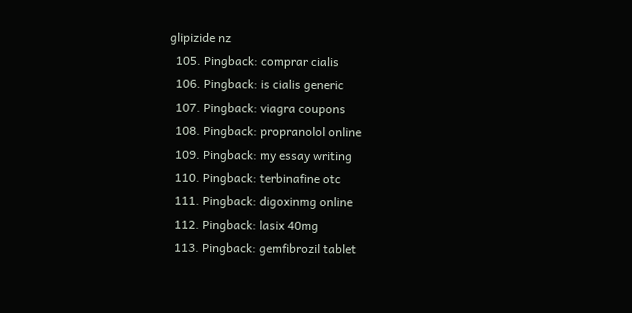glipizide nz
  105. Pingback: comprar cialis
  106. Pingback: is cialis generic
  107. Pingback: viagra coupons
  108. Pingback: propranolol online
  109. Pingback: my essay writing
  110. Pingback: terbinafine otc
  111. Pingback: digoxinmg online
  112. Pingback: lasix 40mg
  113. Pingback: gemfibrozil tablet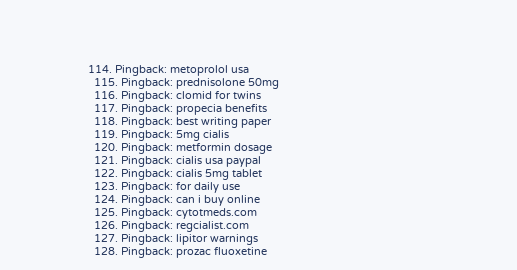114. Pingback: metoprolol usa
  115. Pingback: prednisolone 50mg
  116. Pingback: clomid for twins
  117. Pingback: propecia benefits
  118. Pingback: best writing paper
  119. Pingback: 5mg cialis
  120. Pingback: metformin dosage
  121. Pingback: cialis usa paypal
  122. Pingback: cialis 5mg tablet
  123. Pingback: for daily use
  124. Pingback: can i buy online
  125. Pingback: cytotmeds.com
  126. Pingback: regcialist.com
  127. Pingback: lipitor warnings
  128. Pingback: prozac fluoxetine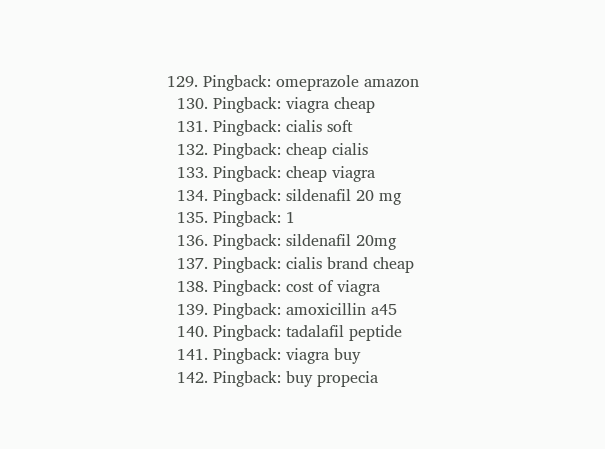129. Pingback: omeprazole amazon
  130. Pingback: viagra cheap
  131. Pingback: cialis soft
  132. Pingback: cheap cialis
  133. Pingback: cheap viagra
  134. Pingback: sildenafil 20 mg
  135. Pingback: 1
  136. Pingback: sildenafil 20mg
  137. Pingback: cialis brand cheap
  138. Pingback: cost of viagra
  139. Pingback: amoxicillin a45
  140. Pingback: tadalafil peptide
  141. Pingback: viagra buy
  142. Pingback: buy propecia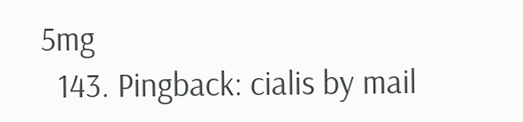5mg
  143. Pingback: cialis by mail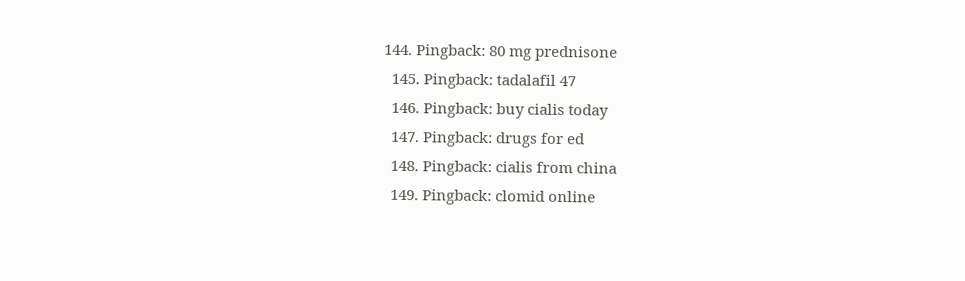144. Pingback: 80 mg prednisone
  145. Pingback: tadalafil 47
  146. Pingback: buy cialis today
  147. Pingback: drugs for ed
  148. Pingback: cialis from china
  149. Pingback: clomid online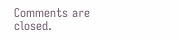Comments are closed.